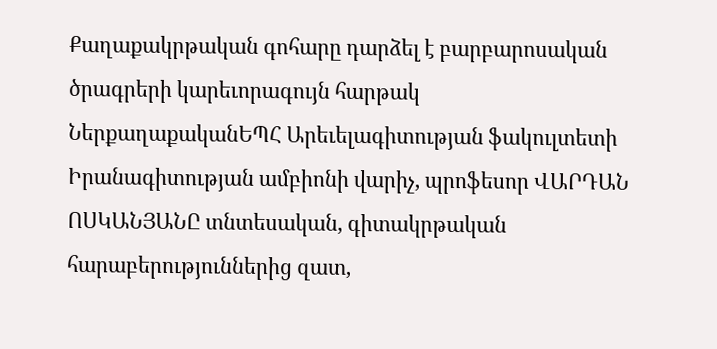Քաղաքակրթական գոհարը դարձել է բարբարոսական ծրագրերի կարեւորագույն հարթակ
ՆերքաղաքականԵՊՀ Արեւելագիտության ֆակուլտետի Իրանագիտության ամբիոնի վարիչ, պրոֆեսոր ՎԱՐԴԱՆ ՈՍԿԱՆՅԱՆԸ տնտեսական, գիտակրթական հարաբերություններից զատ,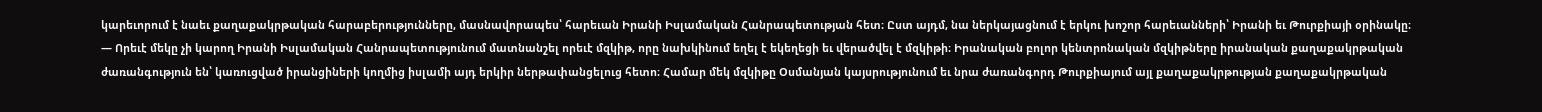կարեւորում է նաեւ քաղաքակրթական հարաբերությունները, մասնավորապես՝ հարեւան Իրանի Իսլամական Հանրապետության հետ։ Ըստ այդմ, նա ներկայացնում է երկու խոշոր հարեւանների՝ Իրանի եւ Թուրքիայի օրինակը։
— Որեւէ մեկը չի կարող Իրանի Իսլամական Հանրապետությունում մատնանշել որեւէ մզկիթ, որը նախկինում եղել է եկեղեցի եւ վերածվել է մզկիթի։ Իրանական բոլոր կենտրոնական մզկիթները իրանական քաղաքակրթական ժառանգություն են՝ կառուցված իրանցիների կողմից իսլամի այդ երկիր ներթափանցելուց հետո։ Համար մեկ մզկիթը Օսմանյան կայսրությունում եւ նրա ժառանգորդ Թուրքիայում այլ քաղաքակրթության քաղաքակրթական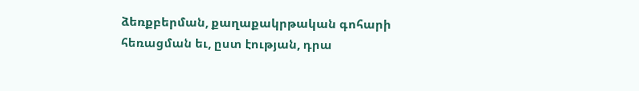ձեռքբերման, քաղաքակրթական գոհարի հեռացման եւ, ըստ էության, դրա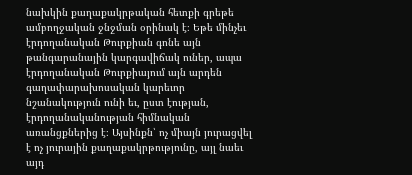նախկին քաղաքակրթական հետքի գրեթե ամբողջական ջնջման օրինակ է։ Եթե մինչեւ էրդողանական Թուրքիան գոնե այն թանգարանային կարգավիճակ ուներ, ապա էրդողանական Թուրքիայում այն արդեն գաղափարախոսական կարեւոր նշանակություն ունի եւ, ըստ էության, էրդողանականության հիմնական առանցքներից է։ Այսինքն՝ ոչ միայն յուրացվել է ոչ յուրային քաղաքակրթությունը, այլ նաեւ այդ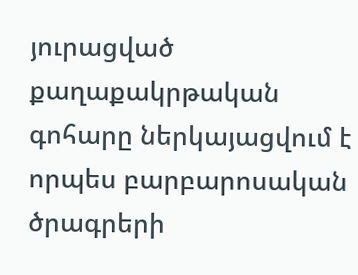յուրացված քաղաքակրթական գոհարը ներկայացվում է որպես բարբարոսական ծրագրերի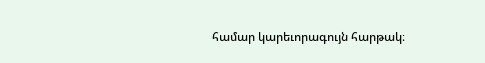համար կարեւորագույն հարթակ։